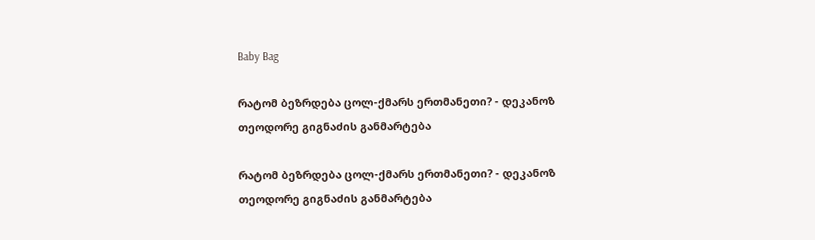Baby Bag

რატომ ბეზრდება ცოლ-ქმარს ერთმანეთი? - დეკანოზ თეოდორე გიგნაძის განმარტება

რატომ ბეზრდება ცოლ-ქმარს ერთმანეთი? - დეკანოზ თეოდორე გიგნაძის განმარტება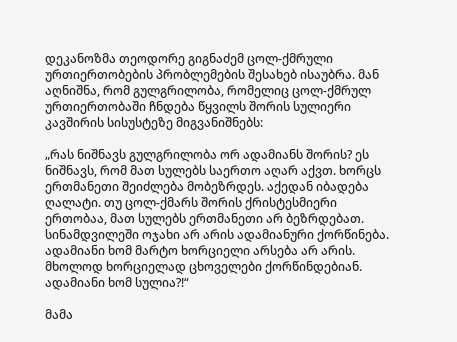დეკანოზმა თეოდორე გიგნაძემ ცოლ-ქმრული ურთიერთობების პრობლემების შესახებ ისაუბრა. მან აღნიშნა, რომ გულგრილობა, რომელიც ცოლ-ქმრულ ურთიერთობაში ჩნდება წყვილს შორის სულიერი კავშირის სისუსტეზე მიგვანიშნებს:

„რას ნიშნავს გულგრილობა ორ ადამიანს შორის? ეს ნიშნავს, რომ მათ სულებს საერთო აღარ აქვთ. ხორცს ერთმანეთი შეიძლება მობეზრდეს. აქედან იბადება ღალატი. თუ ცოლ-ქმარს შორის ქრისტესმიერი ერთობაა, მათ სულებს ერთმანეთი არ ბეზრდებათ. სინამდვილეში ოჯახი არ არის ადამიანური ქორწინება. ადამიანი ხომ მარტო ხორციელი არსება არ არის. მხოლოდ ხორციელად ცხოველები ქორწინდებიან. ადამიანი ხომ სულია?!“

მამა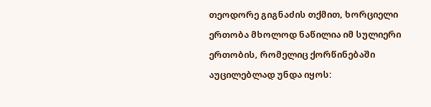თეოდორე გიგნაძის თქმით, ხორციელი ერთობა მხოლოდ ნაწილია იმ სულიერი ერთობის, რომელიც ქორწინებაში აუცილებლად უნდა იყოს: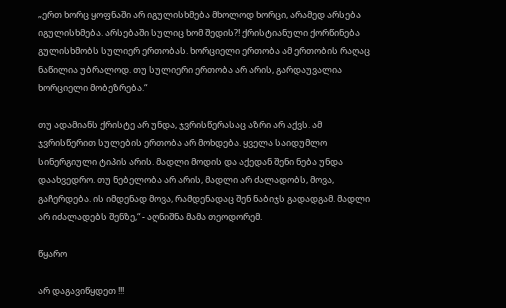„ერთ ხორც ყოფნაში არ იგულისხმება მხოლოდ ხორცი, არამედ არსება იგულისხმება. არსებაში სულიც ხომ შედის?! ქრისტიანული ქორწინება გულისხმობს სულიერ ერთობას. ხორციელი ერთობა ამ ერთობის რაღაც ნაწილია უბრალოდ. თუ სულიერი ერთობა არ არის, გარდაუვალია ხორციელი მობეზრება.“

თუ ადამიანს ქრისტე არ უნდა, ჯვრისწერასაც აზრი არ აქვს. ამ ჯვრისწერით სულების ერთობა არ მოხდება. ყველა საიდუმლო სინერგიული ტიპის არის. მადლი მოდის და აქედან შენი ნება უნდა დაახვედრო. თუ ნებელობა არ არის, მადლი არ ძალადობს, მოვა, გაჩერდება. ის იმდენად მოვა, რამდენადაც შენ ნაბიჯს გადადგამ. მადლი არ იძალადებს შენზე,“ - აღნიშნა მამა თეოდორემ.

წყარო

არ დაგავიწყდეთ !!!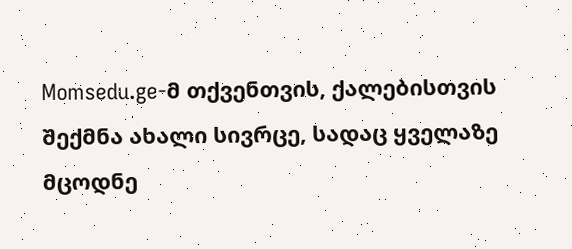Momsedu.ge-მ თქვენთვის, ქალებისთვის შექმნა ახალი სივრცე, სადაც ყველაზე მცოდნე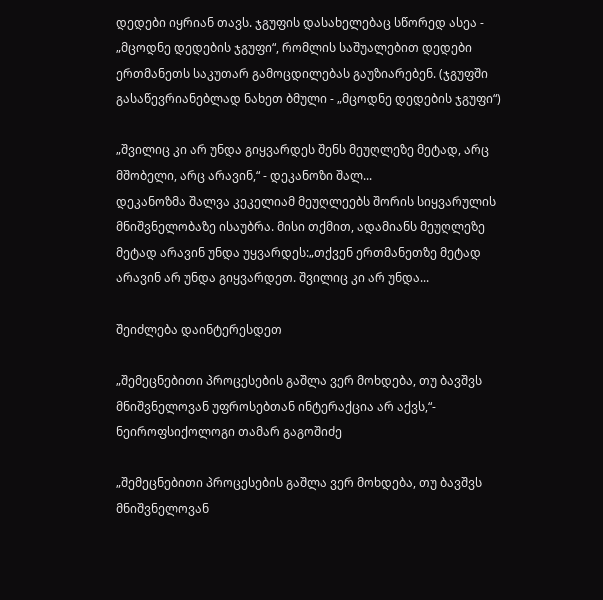დედები იყრიან თავს. ჯგუფის დასახელებაც სწორედ ასეა - „მცოდნე დედების ჯგუფი“, რომლის საშუალებით დედები ერთმანეთს საკუთარ გამოცდილებას გაუზიარებენ. (ჯგუფში გასაწევრიანებლად ნახეთ ბმული - „მცოდნე დედების ჯგუფი“)

„შვილიც კი არ უნდა გიყვარდეს შენს მეუღლეზე მეტად, არც მშობელი, არც არავინ,“ - დეკანოზი შალ...
დეკანოზმა შალვა კეკელიამ მეუღლეებს შორის სიყვარულის მნიშვნელობაზე ისაუბრა. მისი თქმით, ადამიანს მეუღლეზე მეტად არავინ უნდა უყვარდეს:„თქვენ ერთმანეთზე მეტად არავინ არ უნდა გიყვარდეთ. შვილიც კი არ უნდა...

შეიძლება დაინტერესდეთ

„შემეცნებითი პროცესების გაშლა ვერ მოხდება, თუ ბავშვს მნიშვნელოვან უფროსებთან ინტერაქცია არ აქვს,“- ნეიროფსიქოლოგი თამარ გაგოშიძე

„შემეცნებითი პროცესების გაშლა ვერ მოხდება, თუ ბავშვს მნიშვნელოვან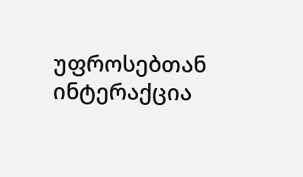უფროსებთან ინტერაქცია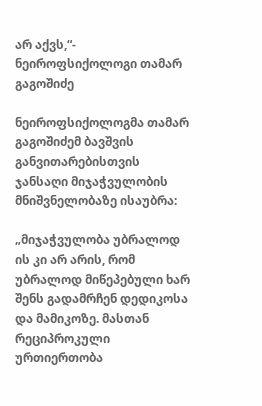არ აქვს,“- ნეიროფსიქოლოგი თამარ გაგოშიძე

ნეიროფსიქოლოგმა თამარ გაგოშიძემ ბავშვის განვითარებისთვის ჯანსაღი მიჯაჭვულობის მნიშვნელობაზე ისაუბრა:

„მიჯაჭვულობა უბრალოდ ის კი არ არის, რომ უბრალოდ მიწეპებული ხარ შენს გადამრჩენ დედიკოსა და მამიკოზე. მასთან რეციპროკული ურთიერთობა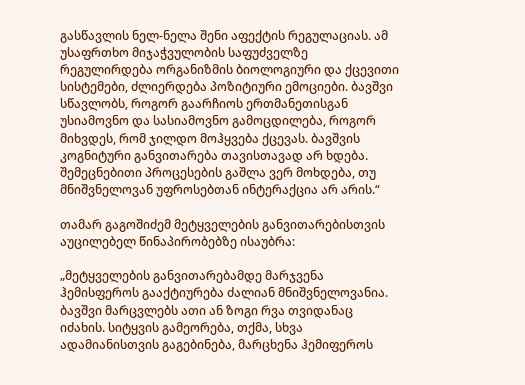გასწავლის ნელ-ნელა შენი აფექტის რეგულაციას. ამ უსაფრთხო მიჯაჭვულობის საფუძველზე რეგულირდება ორგანიზმის ბიოლოგიური და ქცევითი სისტემები, ძლიერდება პოზიტიური ემოციები. ბავშვი სწავლობს, როგორ გაარჩიოს ერთმანეთისგან უსიამოვნო და სასიამოვნო გამოცდილება, როგორ მიხვდეს, რომ ჯილდო მოჰყვება ქცევას. ბავშვის კოგნიტური განვითარება თავისთავად არ ხდება. შემეცნებითი პროცესების გაშლა ვერ მოხდება, თუ მნიშვნელოვან უფროსებთან ინტერაქცია არ არის.“

თამარ გაგოშიძემ მეტყველების განვითარებისთვის აუცილებელ წინაპირობებზე ისაუბრა:

„მეტყველების განვითარებამდე მარჯვენა ჰემისფეროს გააქტიურება ძალიან მნიშვნელოვანია. ბავშვი მარცვლებს ათი ან ზოგი რვა თვიდანაც იძახის. სიტყვის გამეორება, თქმა, სხვა ადამიანისთვის გაგებინება, მარცხენა ჰემიფეროს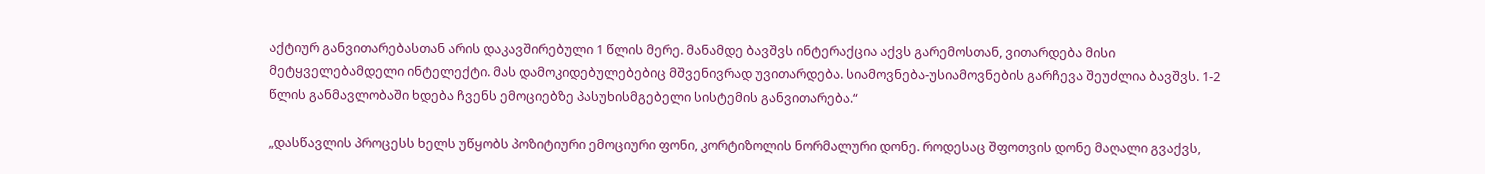აქტიურ განვითარებასთან არის დაკავშირებული 1 წლის მერე. მანამდე ბავშვს ინტერაქცია აქვს გარემოსთან, ვითარდება მისი მეტყველებამდელი ინტელექტი. მას დამოკიდებულებებიც მშვენივრად უვითარდება. სიამოვნება-უსიამოვნების გარჩევა შეუძლია ბავშვს. 1-2 წლის განმავლობაში ხდება ჩვენს ემოციებზე პასუხისმგებელი სისტემის განვითარება.“

„დასწავლის პროცესს ხელს უწყობს პოზიტიური ემოციური ფონი, კორტიზოლის ნორმალური დონე. როდესაც შფოთვის დონე მაღალი გვაქვს,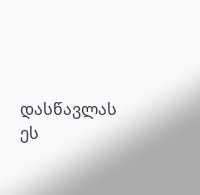დასწავლას ეს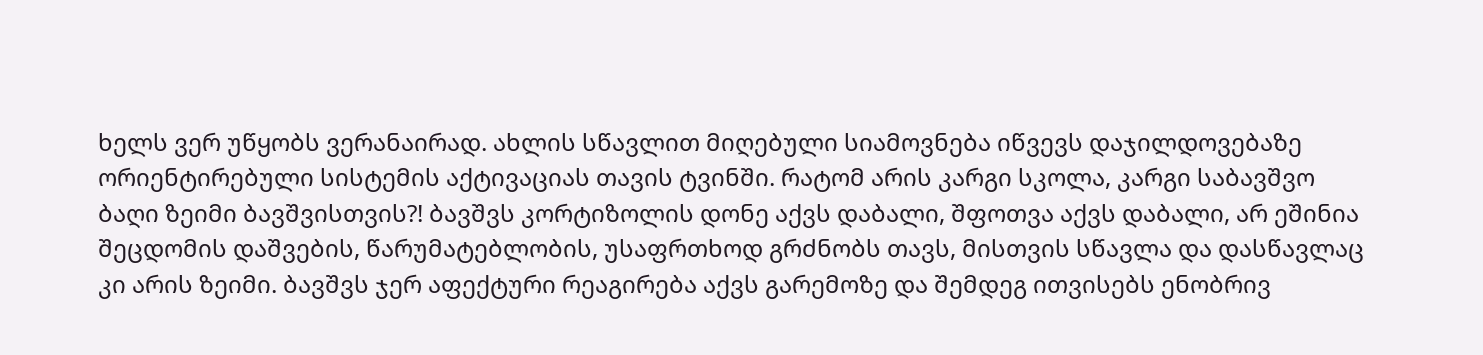ხელს ვერ უწყობს ვერანაირად. ახლის სწავლით მიღებული სიამოვნება იწვევს დაჯილდოვებაზე ორიენტირებული სისტემის აქტივაციას თავის ტვინში. რატომ არის კარგი სკოლა, კარგი საბავშვო ბაღი ზეიმი ბავშვისთვის?! ბავშვს კორტიზოლის დონე აქვს დაბალი, შფოთვა აქვს დაბალი, არ ეშინია შეცდომის დაშვების, წარუმატებლობის, უსაფრთხოდ გრძნობს თავს, მისთვის სწავლა და დასწავლაც კი არის ზეიმი. ბავშვს ჯერ აფექტური რეაგირება აქვს გარემოზე და შემდეგ ითვისებს ენობრივ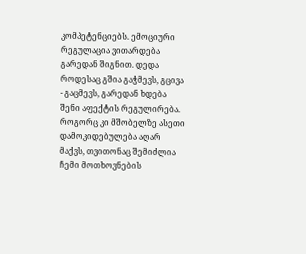კომპეტენციებს. ემოციური რეგულაცია ვითარდება გარედან შიგნით. დედა როდესაც გშია გაჭმევს, გცივა - გაცმევს, გარედან ხდება შენი აფექტის რეგულირება. როგორც კი მშობელზე ასეთი დამოკიდებულება აღარ მაქვს, თვითონაც შემიძლია ჩემი მოთხოვნების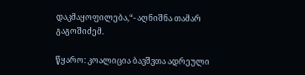დაკმაყოფილება,“- აღნიშნა თამარ გაგოშიძემ.

წყარო: კოალიცია ბავშვთა ადრეული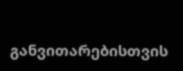განვითარებისთვის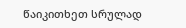წაიკითხეთ სრულად